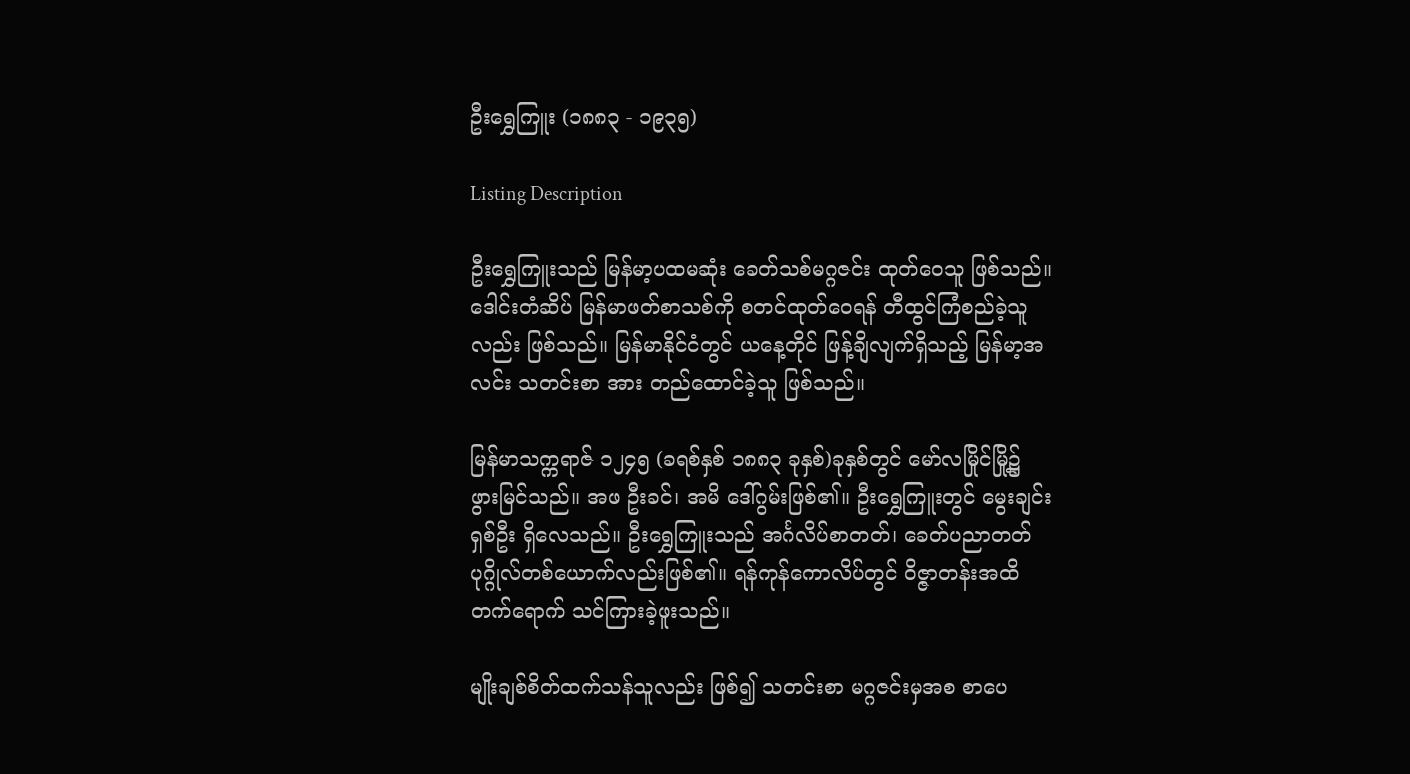ဦးရွှေကြူး (၁၈၈၃ - ၁၉၃၅)

Listing Description

ဦးရွှေကြူးသည် မြန်မာ့ပထမဆုံး ခေတ်သစ်မဂ္ဂဇင်း ထုတ်ဝေသူ ဖြစ်သည်။ ဒေါင်းတံဆိပ် မြန်မာဖတ်စာသစ်ကို စတင်ထုတ်ဝေရန် တီထွင်ကြံစည်ခဲ့သူလည်း ဖြစ်သည်။ မြန်မာနိုင်ငံတွင် ယနေ့တိုင် ဖြန့်ချိလျက်ရှိသည့် မြန်မာ့အလင်း သတင်းစာ အား တည်ထောင်ခဲ့သူ ဖြစ်သည်။

မြန်မာသက္ကရာဇ် ၁၂၄၅ (ခရစ်နှစ် ၁၈၈၃ ခုနှစ်)ခုနှစ်တွင် မော်လမြိုင်မြို့၌ ဖွားမြင်သည်။ အဖ ဦးခင်၊ အမိ ဒေါ်ဂွမ်းဖြစ်၏။ ဦးရွှေကြူးတွင် မွေးချင်းရှစ်ဦး ရှိလေသည်။ ဦးရွှေကြူးသည် အင်္ဂလိပ်စာတတ်၊ ခေတ်ပညာတတ် ပုဂ္ဂိုလ်တစ်ယောက်လည်းဖြစ်၏။ ရန်ကုန်ကောလိပ်တွင် ဝိဇ္ဇာတန်းအထိ တက်ရောက် သင်ကြားခဲ့ဖူးသည်။

မျိုးချစ်စိတ်ထက်သန်သူလည်း ဖြစ်၍ သတင်းစာ မဂ္ဂဇင်းမှအစ စာပေ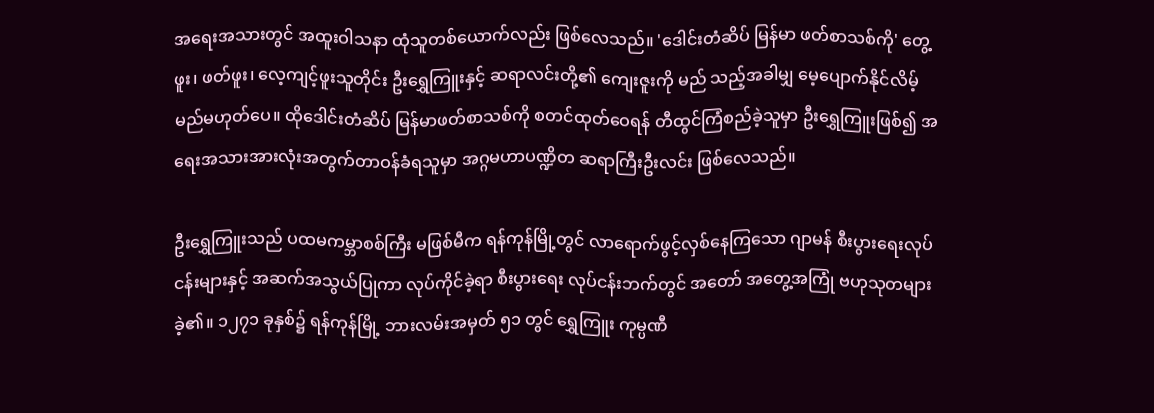အရေးအသားတွင် အထူးဝါသနာ ထုံသူတစ်ယောက်လည်း ဖြစ်လေသည်။ 'ဒေါင်းတံဆိပ် မြန်မာ ဖတ်စာသစ်ကို' တွေ့ဖူး၊ ဖတ်ဖူး၊ လေ့ကျင့်ဖူးသူတိုင်း ဦးရွှေကြူးနှင့် ဆရာလင်းတို့၏ ကျေးဇူးကို မည် သည့်အခါမျှ မေ့ပျောက်နိုင်လိမ့်မည်မဟုတ်ပေ။ ထိုဒေါင်းတံဆိပ် မြန်မာဖတ်စာသစ်ကို စတင်ထုတ်ဝေရန် တီထွင်ကြံစည်ခဲ့သူမှာ ဦးရွှေကြူးဖြစ်၍ အရေးအသားအားလုံးအတွက်တာဝန်ခံရသူမှာ အဂ္ဂမဟာပဏ္ဍိတ ဆရာကြီးဦးလင်း ဖြစ်လေသည်။

ဦးရွှေကြူးသည် ပထမကမ္ဘာစစ်ကြီး မဖြစ်မီက ရန်ကုန်မြို့တွင် လာရောက်ဖွင့်လှစ်နေကြသော ဂျာမန် စီးပွားရေးလုပ်ငန်းများနှင့် အဆက်အသွယ်ပြုကာ လုပ်ကိုင်ခဲ့ရာ စီးပွားရေး လုပ်ငန်းဘက်တွင် အတော် အတွေ့အကြုံ ဗဟုသုတများခဲ့၏။ ၁၂၇၁ ခုနှစ်၌ ရန်ကုန်မြို့ ဘားလမ်းအမှတ် ၅၁ တွင် ရွှေကြူး ကုမ္ပဏီ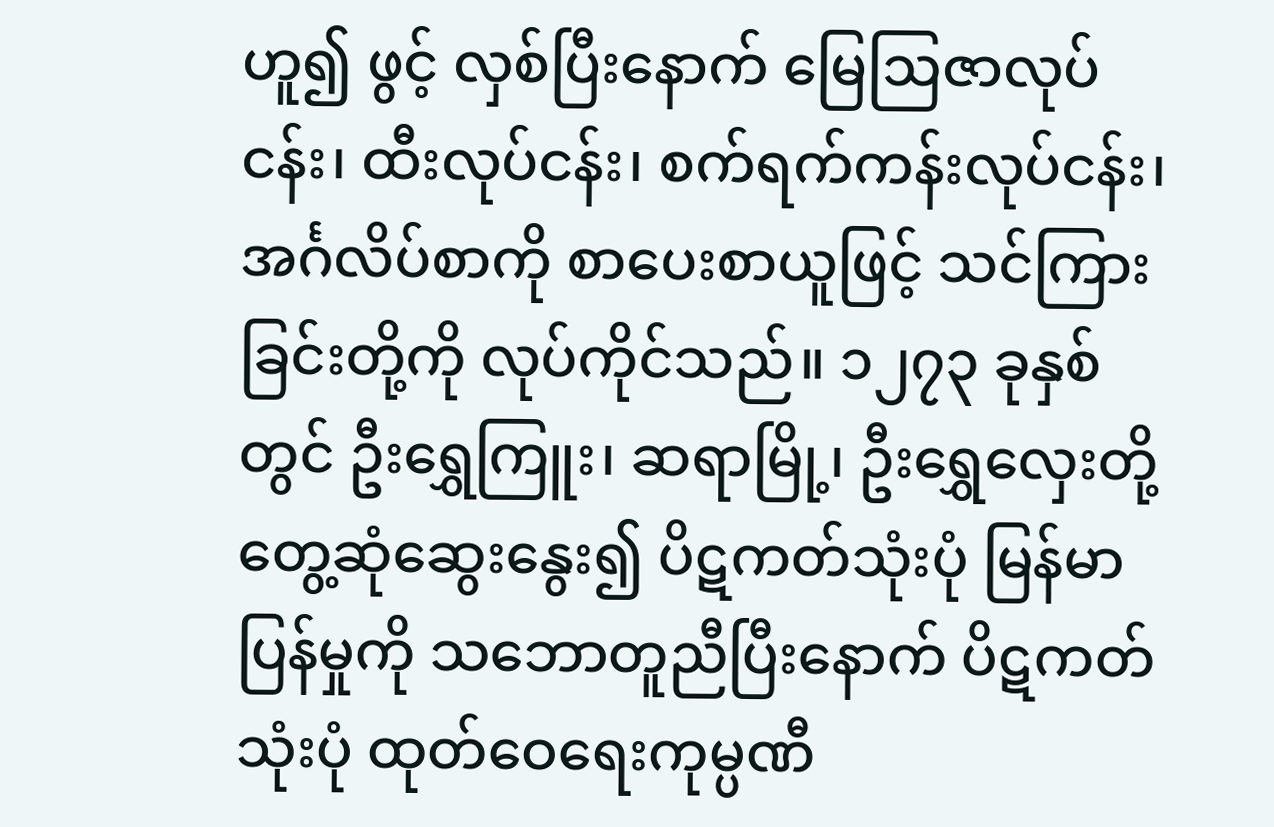ဟူ၍ ဖွင့် လှစ်ပြီးနောက် မြေဩဇာလုပ်ငန်း၊ ထီးလုပ်ငန်း၊ စက်ရက်ကန်းလုပ်ငန်း၊ အင်္ဂလိပ်စာကို စာပေးစာယူဖြင့် သင်ကြားခြင်းတို့ကို လုပ်ကိုင်သည်။ ၁၂၇၃ ခုနှစ်တွင် ဦးရွှေကြူး၊ ဆရာမြို့၊ ဦးရွှေလှေးတို့ တွေ့ဆုံဆွေးနွေး၍ ပိဋကတ်သုံးပုံ မြန်မာပြန်မှုကို သဘောတူညီပြီးနောက် ပိဋကတ်သုံးပုံ ထုတ်ဝေရေးကုမ္ပဏီ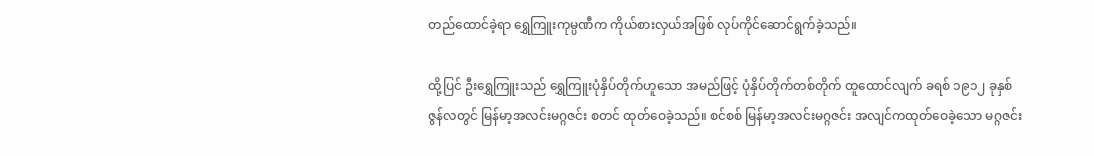တည်ထောင်ခဲ့ရာ ရွှေကြူးကုမ္ပဏီက ကိုယ်စားလှယ်အဖြစ် လုပ်ကိုင်ဆောင်ရွက်ခဲ့သည်။

ထို့ပြင် ဦးရွှေကြူးသည် ရွှေကြူးပုံနှိပ်တိုက်ဟူသော အမည်ဖြင့် ပုံနှိပ်တိုက်တစ်တိုက် ထူထောင်လျက် ခရစ် ၁၉၁၂ ခုနှစ် ဇွန်လတွင် မြန်မာ့အလင်းမဂ္ဂဇင်း စတင် ထုတ်ဝေခဲ့သည်။ စင်စစ် မြန်မာ့အလင်းမဂ္ဂဇင်း အလျင်ကထုတ်ဝေခဲ့သော မဂ္ဂဇင်း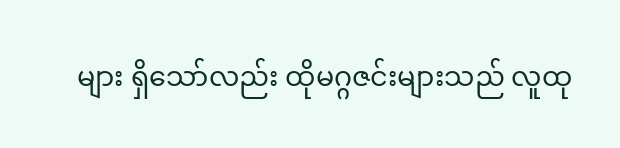များ ရှိသော်လည်း ထိုမဂ္ဂဇင်းများသည် လူထု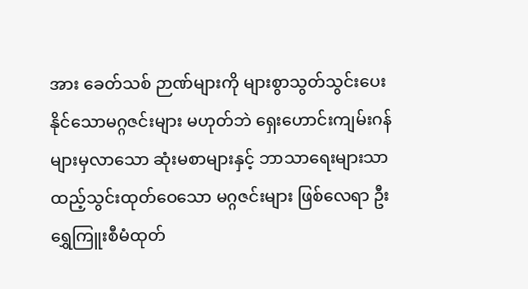အား ခေတ်သစ် ဉာဏ်များကို များစွာသွတ်သွင်းပေးနိုင်သောမဂ္ဂဇင်းများ မဟုတ်ဘဲ ရှေးဟောင်းကျမ်းဂန်များမှလာသော ဆုံးမစာများနှင့် ဘာသာရေးများသာ ထည့်သွင်းထုတ်ဝေသော မဂ္ဂဇင်းများ ဖြစ်လေရာ ဦးရွှေကြူးစီမံထုတ်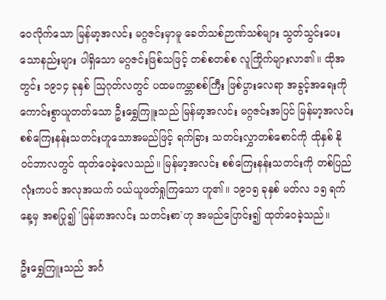ဝေလိုက်သော မြန်မာ့အလင်း မဂ္ဂဇင်းမှာမူ ခေတ်သစ်ဉာဏ်သစ်များ သွတ်သွင်းပေးသောနည်းများ ပါရှိသော မဂ္ဂဇင်းဖြစ်သဖြင့် တစ်စတစ်စ လူကြိုက်များလာ၏။ ထိုအတွင်း ၁၉၁၄ ခုနှစ် ဩဂုတ်လတွင် ပထမကမ္ဘာစစ်ကြီး ဖြစ်ပွားလေရာ အခွင့်အရေးကို ကောင်းစွာယူတတ်သော ဦးရွှေကြူးသည် မြန်မာ့အလင်း မဂ္ဂဇင်းအပြင် မြန်မာ့အလင်း စစ်ကြေးနန်းသတင်းဟူသောအမည်ဖြင့် ရက်ခြား သတင်းလွှာတစ်စောင်ကို ထိုနှစ် နိုဝင်ဘာလတွင် ထုတ်ဝေခဲ့လေသည်။ မြန်မာ့အလင်း စစ်ကြေးနန်းသတင်းကို တစ်ပြည်လုံးကပင် အလုအယက် ဝယ်ယူဖတ်ရှုကြသော ဟူ၏။ ၁၉၁၅ ခုနှစ် မတ်လ ၁၅ ရက်နေ့မှ အစပြု၍ 'မြန်မာအလင်း သတင်းစာ'ဟု အမည်ပြောင်း၍ ထုတ်ဝေခဲ့သည်။

ဦးရွှေကြူးသည် အင်္ဂ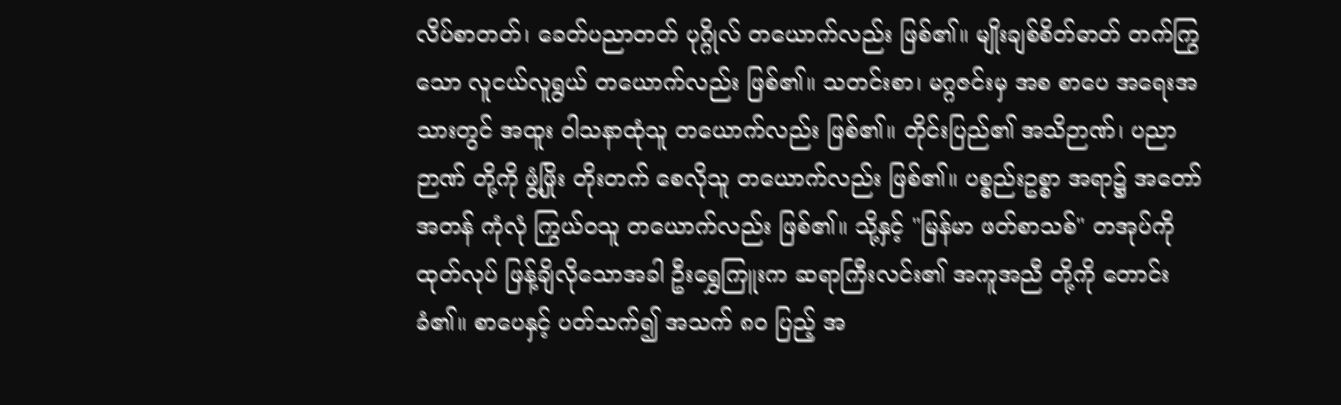လိပ်စာတတ်၊ ခေတ်ပညာတတ် ပုဂ္ဂိုလ် တယောက်လည်း ဖြစ်၏။ မျိုးချစ်စိတ်ဓာတ် တက်ကြွသော လူငယ်လူရွယ် တယောက်လည်း ဖြစ်၏။ သတင်းစာ၊ မဂ္ဂဇင်းမှ အစ စာပေ အရေးအသားတွင် အထူး ဝါသနာထုံသူ တယောက်လည်း ဖြစ်၏။ တိုင်းပြည်၏ အသိဉာဏ်၊ ပညာဉာဏ် တို့ကို ဖွံ့ဖြိုး တိုးတက် စေလိုသူ တယောက်လည်း ဖြစ်၏။ ပစ္စည်းဥစ္စာ အရာ၌ အတော်အတန် ကုံလုံ ကြွယ်ဝသူ တယောက်လည်း ဖြစ်၏။ သို့နှင့် "မြန်မာ ဖတ်စာသစ်" တအုပ်ကို ထုတ်လုပ် ဖြန့်ချိလိုသောအခါ ဦးရွှေကြူးက ဆရာကြီးလင်း၏ အကူအညီ တို့ကို တောင်းခံ၏။ စာပေနှင့် ပတ်သက်၍ အသက် ၈ဝ ပြည့် အ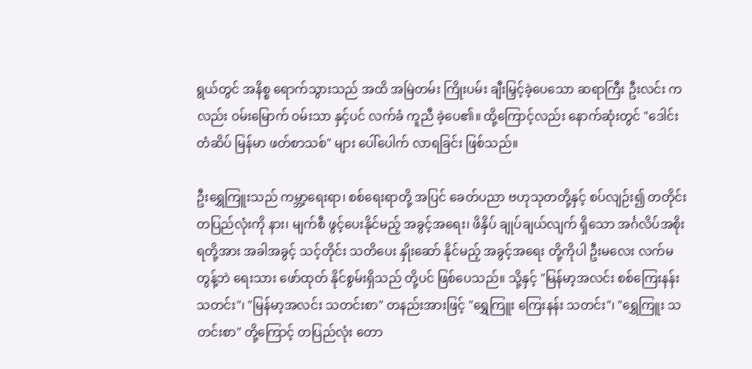ရွယ်တွင် အနိစ္စ ရောက်သွားသည် အထိ အမြဲတမ်း ကြိုးပမ်း ချီးမြှင့်ခဲ့ပေသော ဆရာကြီး ဦးလင်း ကလည်း ဝမ်းမြောက် ဝမ်းသာ နှင့်ပင် လက်ခံ ကူညီ ခဲ့ပေ၏။ ထို့ကြောင့်လည်း နောက်ဆုံးတွင် "ဒေါင်းတံဆိပ် မြန်မာ ဖတ်စာသစ်" များ ပေါ်ပေါက် လာရခြင်း ဖြစ်သည်။

ဦးရွှေကြူးသည် ကမ္ဘာ့ရေးရာ၊ စစ်ရေးရာတို့ အပြင် ခေတ်ပညာ ဗဟုသုတတို့နှင့် စပ်လျဉ်း၍ တတိုင်းတပြည်လုံးကို နား၊ မျက်စီ ဖွင့်ပေးနိုင်မည့် အခွင့်အရေး၊ ဖိနှိပ် ချုပ်ချယ်လျက် ရှိသော အင်္ဂလိပ်အစိုးရတို့အား အခါအခွင့် သင့်တိုင်း သတိပေး နှိုးဆော် နိုင်မည့် အခွင့်အရေး တို့ကိုပါ ဦးမလေး လက်မတွန့်ဘဲ ရေးသား ဖော်ထုတ် နိုင်စွမ်းရှိသည် တို့ပင် ဖြစ်ပေသည်။ သို့နှင့် "မြန်မာ့အလင်း စစ်ကြေးနန်း သတင်း"၊ "မြန်မာ့အလင်း သတင်းစာ" တနည်းအားဖြင့် "ရွှေကြူး ကြေးနန်း သတင်း"၊ "ရွှေကြူး သတင်းစာ" တို့ကြောင့် တပြည်လုံး တော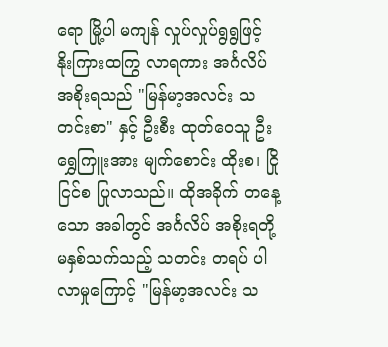ရော မြို့ပါ မကျန် လှုပ်လှုပ်ရွရွဖြင့် နိုးကြားထကြွ လာရကား အင်္ဂလိပ် အစိုးရသည် "မြန်မာ့အလင်း သတင်းစာ" နှင့် ဦးစီး ထုတ်ဝေသူ ဦးရွှေကြူးအား မျက်စောင်း ထိုးစ၊ ငြိုငြင်စ ပြုလာသည်။ ထိုအခိုက် တနေ့သော အခါတွင် အင်္ဂလိပ် အစိုးရတို့ မနှစ်သက်သည့် သတင်း တရပ် ပါလာမှုကြောင့် "မြန်မာ့အလင်း သ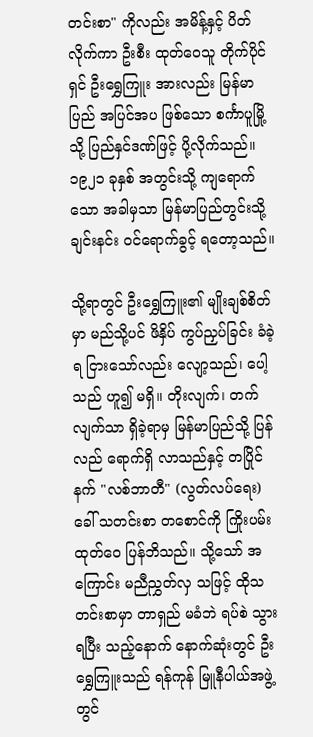တင်းစာ" ကိုလည်း အမိန့်နှင့် ပိတ်လိုက်ကာ ဦးစီး ထုတ်ဝေသူ တိုက်ပိုင်ရှင် ဦးရွှေကြူး အားလည်း မြန်မာပြည် အပြင်အပ ဖြစ်သော စင်္ကာပူမြို့သို့ ပြည်နှင်ဒဏ်ဖြင့် ပို့လိုက်သည်။ ၁၉၂၁ ခုနှစ် အတွင်းသို့ ကျရောက်သော အခါမှသာ မြန်မာပြည်တွင်းသို့ ချင်းနင်း ဝင်ရောက်ခွင့် ရတော့သည်။

သို့ရာတွင် ဦးရွှေကြူး၏ မျိုးချစ်စိတ်မှာ မည်သို့ပင် ဖိနှိပ် ကွပ်ညှပ်ခြင်း ခံခဲ့ရ ငြားသော်လည်း လျော့သည်၊ ပေါ့သည် ဟူ၍ မရှိ။ တိုးလျက်၊ တက်လျက်သာ ရှိခဲ့ရာမှ မြန်မာပြည်သို့ ပြန်လည် ရောက်ရှိ လာသည်နှင့် တပြိုင်နက် "လစ်ဘာတီ" (လွတ်လပ်ရေး) ခေါ် သတင်းစာ တစောင်ကို ကြိုးပမ်း ထုတ်ဝေ ပြန်ဘိသည်။ သို့သော် အကြောင်း မညီညွှတ်လှ သဖြင့် ထိုသတင်းစာမှာ တာရှည် မခံဘဲ ရပ်စဲ သွားရပြီး သည့်နောက် နောက်ဆုံးတွင် ဦးရွှေကြူးသည် ရန်ကုန် မြူနီပါယ်အဖွဲ့တွင်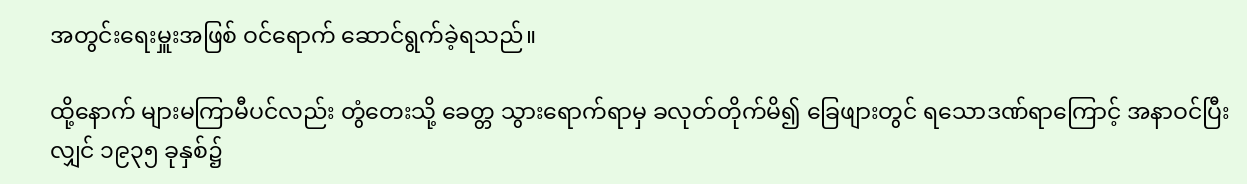အတွင်းရေးမှူးအဖြစ် ဝင်ရောက် ဆောင်ရွက်ခဲ့ရသည်။

ထို့နောက် များမကြာမီပင်လည်း တွံတေးသို့ ခေတ္တ သွားရောက်ရာမှ ခလုတ်တိုက်မိ၍ ခြေဖျားတွင် ရသောဒဏ်ရာကြောင့် အနာဝင်ပြီးလျှင် ၁၉၃၅ ခုနှစ်၌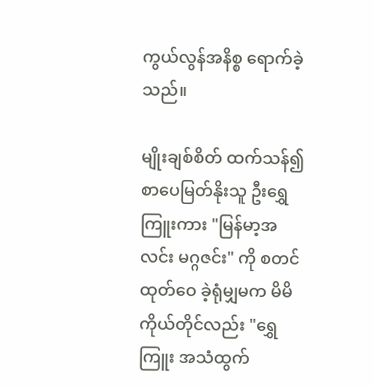ကွယ်လွန်အနိစ္စ ရောက်ခဲ့သည်။

မျိုးချစ်စိတ် ထက်သန်၍ စာပေမြတ်နိုးသူ ဦးရွှေကြူးကား "မြန်မာ့အလင်း မဂ္ဂဇင်း" ကို စတင် ထုတ်ဝေ ခဲ့ရုံမျှမက မိမိ ကိုယ်တိုင်လည်း "ရွှေကြူး အသံထွက်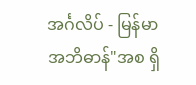အင်္ဂလိပ် - မြန်မာ အဘိဓာန်"အစ ရှိ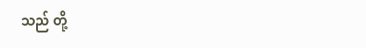သည် တို့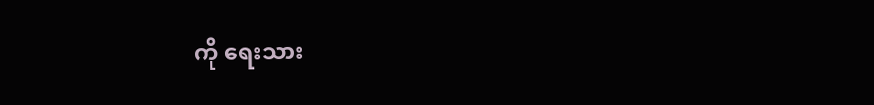ကို ရေးသား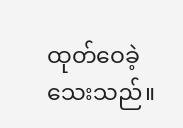ထုတ်ဝေခဲ့ သေးသည်။